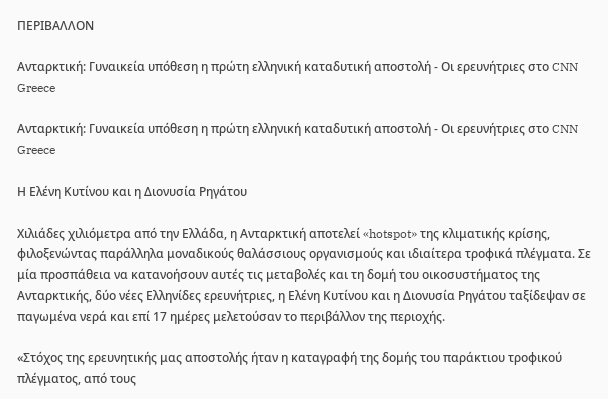ΠΕΡΙΒΑΛΛΟΝ

Ανταρκτική: Γυναικεία υπόθεση η πρώτη ελληνική καταδυτική αποστολή - Οι ερευνήτριες στο CNN Greece

Ανταρκτική: Γυναικεία υπόθεση η πρώτη ελληνική καταδυτική αποστολή - Οι ερευνήτριες στο CNN Greece

Η Ελένη Κυτίνου και η Διονυσία Ρηγάτου

Χιλιάδες χιλιόμετρα από την Ελλάδα, η Ανταρκτική αποτελεί «hotspot» της κλιματικής κρίσης, φιλοξενώντας παράλληλα μοναδικούς θαλάσσιους οργανισμούς και ιδιαίτερα τροφικά πλέγματα. Σε μία προσπάθεια να κατανοήσουν αυτές τις μεταβολές και τη δομή του οικοσυστήματος της Ανταρκτικής, δύο νέες Ελληνίδες ερευνήτριες, η Ελένη Κυτίνου και η Διονυσία Ρηγάτου ταξίδεψαν σε παγωμένα νερά και επί 17 ημέρες μελετούσαν το περιβάλλον της περιοχής.

«Στόχος της ερευνητικής μας αποστολής ήταν η καταγραφή της δομής του παράκτιου τροφικού πλέγματος, από τους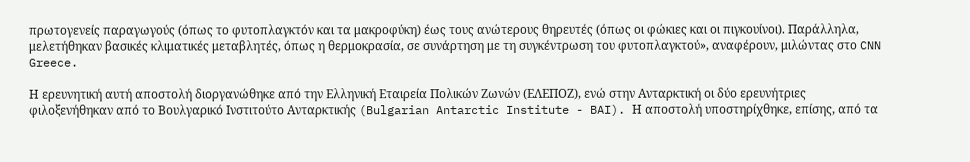πρωτογενείς παραγωγούς (όπως το φυτοπλαγκτόν και τα μακροφύκη) έως τους ανώτερους θηρευτές (όπως οι φώκιες και οι πιγκουίνοι). Παράλληλα, μελετήθηκαν βασικές κλιματικές μεταβλητές, όπως η θερμοκρασία, σε συνάρτηση με τη συγκέντρωση του φυτοπλαγκτού», αναφέρουν, μιλώντας στο CNN Greece.

Η ερευνητική αυτή αποστολή διοργανώθηκε από την Ελληνική Εταιρεία Πολικών Ζωνών (ΕΛΕΠΟΖ), ενώ στην Ανταρκτική οι δύο ερευνήτριες φιλοξενήθηκαν από το Βουλγαρικό Ινστιτούτο Ανταρκτικής (Bulgarian Antarctic Institute - BAI). Η αποστολή υποστηρίχθηκε, επίσης, από τα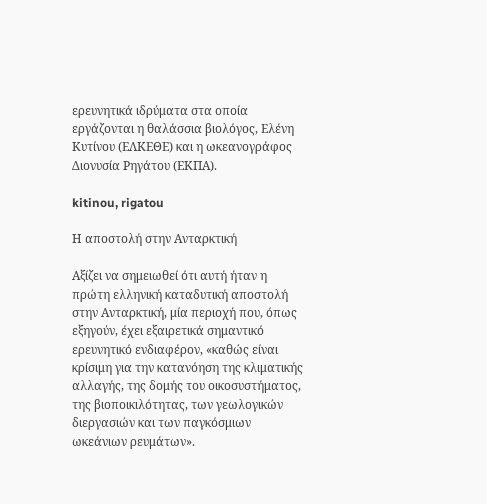ερευνητικά ιδρύματα στα οποία εργάζονται η θαλάσσια βιολόγος, Ελένη Κυτίνου (ΕΛΚΕΘΕ) και η ωκεανογράφος Διονυσία Ρηγάτου (ΕΚΠΑ).

kitinou, rigatou

Η αποστολή στην Ανταρκτική

Αξίζει να σημειωθεί ότι αυτή ήταν η πρώτη ελληνική καταδυτική αποστολή στην Ανταρκτική, μία περιοχή που, όπως εξηγούν, έχει εξαιρετικά σημαντικό ερευνητικό ενδιαφέρον, «καθώς είναι κρίσιμη για την κατανόηση της κλιματικής αλλαγής, της δομής του οικοσυστήματος, της βιοποικιλότητας, των γεωλογικών διεργασιών και των παγκόσμιων ωκεάνιων ρευμάτων».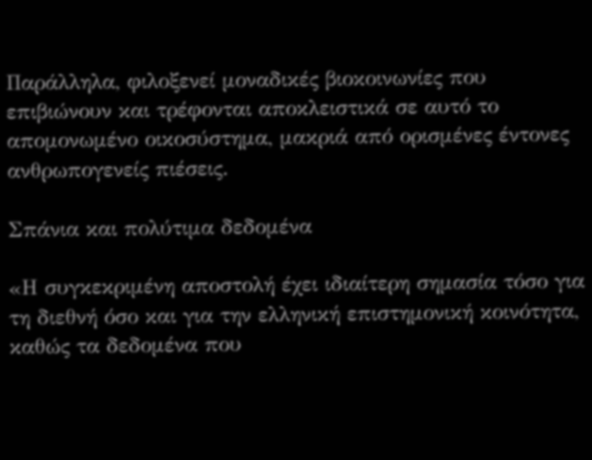Παράλληλα, φιλοξενεί μοναδικές βιοκοινωνίες που επιβιώνουν και τρέφονται αποκλειστικά σε αυτό το απομονωμένο οικοσύστημα, μακριά από ορισμένες έντονες ανθρωπογενείς πιέσεις.

Σπάνια και πολύτιμα δεδομένα

«Η συγκεκριμένη αποστολή έχει ιδιαίτερη σημασία τόσο για τη διεθνή όσο και για την ελληνική επιστημονική κοινότητα, καθώς τα δεδομένα που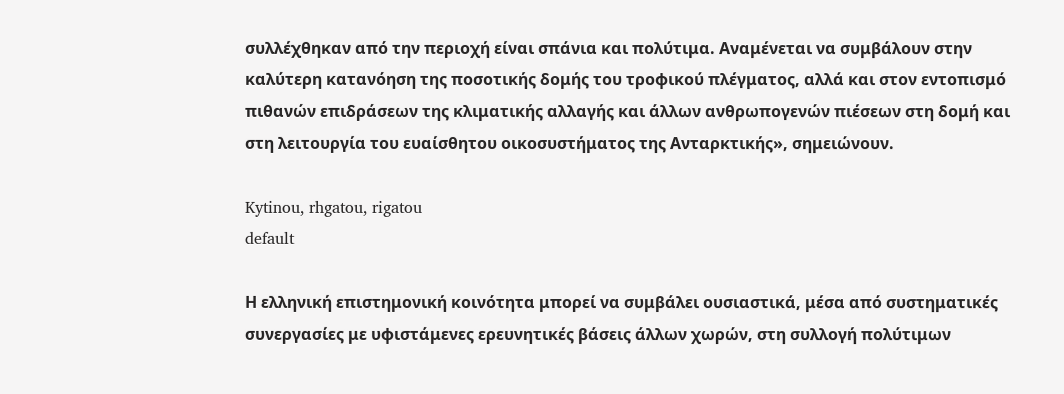συλλέχθηκαν από την περιοχή είναι σπάνια και πολύτιμα. Αναμένεται να συμβάλουν στην καλύτερη κατανόηση της ποσοτικής δομής του τροφικού πλέγματος, αλλά και στον εντοπισμό πιθανών επιδράσεων της κλιματικής αλλαγής και άλλων ανθρωπογενών πιέσεων στη δομή και στη λειτουργία του ευαίσθητου οικοσυστήματος της Ανταρκτικής», σημειώνουν.

Kytinou, rhgatou, rigatou
default

Η ελληνική επιστημονική κοινότητα μπορεί να συμβάλει ουσιαστικά, μέσα από συστηματικές συνεργασίες με υφιστάμενες ερευνητικές βάσεις άλλων χωρών, στη συλλογή πολύτιμων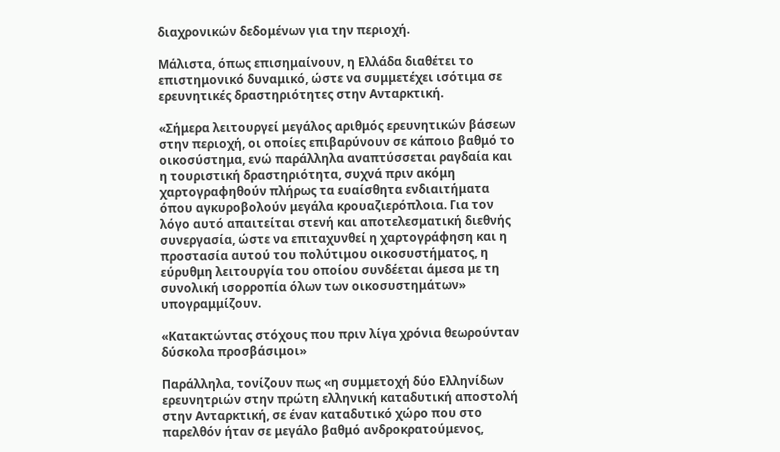διαχρονικών δεδομένων για την περιοχή.

Μάλιστα, όπως επισημαίνουν, η Ελλάδα διαθέτει το επιστημονικό δυναμικό, ώστε να συμμετέχει ισότιμα σε ερευνητικές δραστηριότητες στην Ανταρκτική.

«Σήμερα λειτουργεί μεγάλος αριθμός ερευνητικών βάσεων στην περιοχή, οι οποίες επιβαρύνουν σε κάποιο βαθμό το οικοσύστημα, ενώ παράλληλα αναπτύσσεται ραγδαία και η τουριστική δραστηριότητα, συχνά πριν ακόμη χαρτογραφηθούν πλήρως τα ευαίσθητα ενδιαιτήματα όπου αγκυροβολούν μεγάλα κρουαζιερόπλοια. Για τον λόγο αυτό απαιτείται στενή και αποτελεσματική διεθνής συνεργασία, ώστε να επιταχυνθεί η χαρτογράφηση και η προστασία αυτού του πολύτιμου οικοσυστήματος, η εύρυθμη λειτουργία του οποίου συνδέεται άμεσα με τη συνολική ισορροπία όλων των οικοσυστημάτων» υπογραμμίζουν.

«Κατακτώντας στόχους που πριν λίγα χρόνια θεωρούνταν δύσκολα προσβάσιμοι»

Παράλληλα, τονίζουν πως «η συμμετοχή δύο Ελληνίδων ερευνητριών στην πρώτη ελληνική καταδυτική αποστολή στην Ανταρκτική, σε έναν καταδυτικό χώρο που στο παρελθόν ήταν σε μεγάλο βαθμό ανδροκρατούμενος,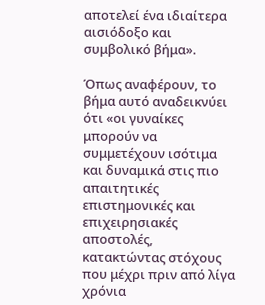αποτελεί ένα ιδιαίτερα αισιόδοξο και συμβολικό βήμα».

Όπως αναφέρουν, το βήμα αυτό αναδεικνύει ότι «οι γυναίκες μπορούν να συμμετέχουν ισότιμα και δυναμικά στις πιο απαιτητικές επιστημονικές και επιχειρησιακές αποστολές, κατακτώντας στόχους που μέχρι πριν από λίγα χρόνια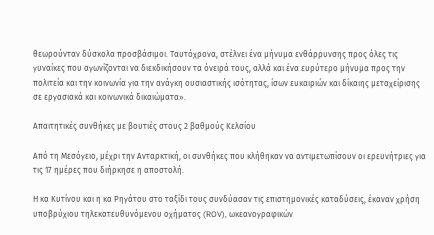θεωρούνταν δύσκολα προσβάσιμοι. Ταυτόχρονα, στέλνει ένα μήνυμα ενθάρρυνσης προς όλες τις γυναίκες που αγωνίζονται να διεκδικήσουν τα όνειρά τους, αλλά και ένα ευρύτερο μήνυμα προς την πολιτεία και την κοινωνία για την ανάγκη ουσιαστικής ισότητας, ίσων ευκαιριών και δίκαιης μεταχείρισης σε εργασιακά και κοινωνικά δικαιώματα».

Απαιτητικές συνθήκες με βουτιές στους 2 βαθμούς Κελσίου

Από τη Μεσόγειο, μέχρι την Ανταρκτική, οι συνθήκες που κλήθηκαν να αντιμετωπίσουν οι ερευνήτριες για τις 17 ημέρες που διήρκησε η αποστολή.

Η κα Κυτίνου και η κα Ρηγάτου στο ταξίδι τους συνδύασαν τις επιστημονικές καταδύσεις, έκαναν χρήση υποβρύχιου τηλεκατευθυνόμενου οχήματος (ROV), ωκεανογραφικών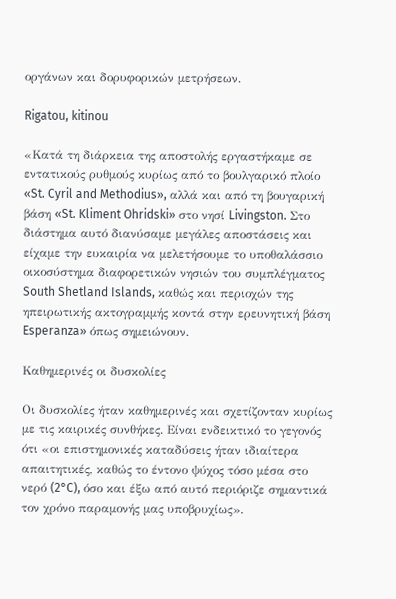οργάνων και δορυφορικών μετρήσεων.

Rigatou, kitinou

«Κατά τη διάρκεια της αποστολής εργαστήκαμε σε εντατικούς ρυθμούς κυρίως από το βουλγαρικό πλοίο «St. Cyril and Methodius», αλλά και από τη βουγαρική βάση «St. Kliment Ohridski» στο νησί Livingston. Στο διάστημα αυτό διανύσαμε μεγάλες αποστάσεις και είχαμε την ευκαιρία να μελετήσουμε το υποθαλάσσιο οικοσύστημα διαφορετικών νησιών του συμπλέγματος South Shetland Islands, καθώς και περιοχών της ηπειρωτικής ακτογραμμής κοντά στην ερευνητική βάση Esperanza» όπως σημειώνουν.

Καθημερινές οι δυσκολίες

Οι δυσκολίες ήταν καθημερινές και σχετίζονταν κυρίως με τις καιρικές συνθήκες. Είναι ενδεικτικό το γεγονός ότι «οι επιστημονικές καταδύσεις ήταν ιδιαίτερα απαιτητικές, καθώς το έντονο ψύχος τόσο μέσα στο νερό (2°C), όσο και έξω από αυτό περιόριζε σημαντικά τον χρόνο παραμονής μας υποβρυχίως».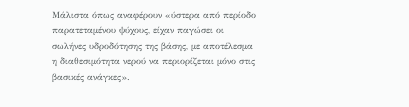Μάλιστα όπως αναφέρουν «ύστερα από περίοδο παρατεταμένου ψύχους, είχαν παγώσει οι σωλήνες υδροδότησης της βάσης, με αποτέλεσμα η διαθεσιμότητα νερού να περιορίζεται μόνο στις βασικές ανάγκες».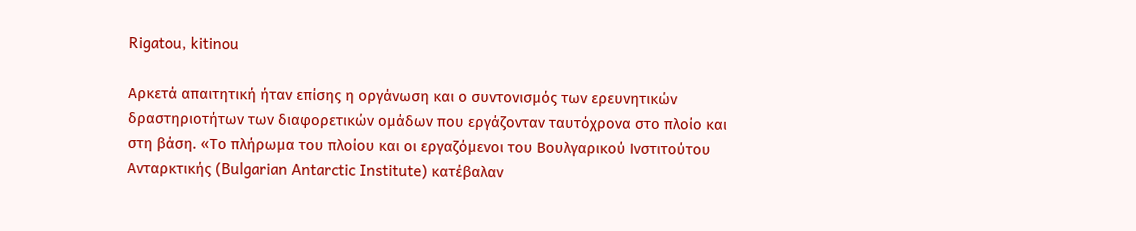Rigatou, kitinou

Αρκετά απαιτητική ήταν επίσης η οργάνωση και ο συντονισμός των ερευνητικών δραστηριοτήτων των διαφορετικών ομάδων που εργάζονταν ταυτόχρονα στο πλοίο και στη βάση. «Το πλήρωμα του πλοίου και οι εργαζόμενοι του Βουλγαρικού Ινστιτούτου Ανταρκτικής (Bulgarian Antarctic Institute) κατέβαλαν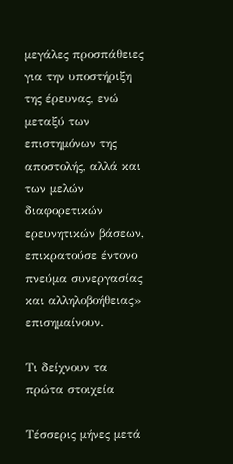μεγάλες προσπάθειες για την υποστήριξη της έρευνας, ενώ μεταξύ των επιστημόνων της αποστολής, αλλά και των μελών διαφορετικών ερευνητικών βάσεων, επικρατούσε έντονο πνεύμα συνεργασίας και αλληλοβοήθειας» επισημαίνουν.

Τι δείχνουν τα πρώτα στοιχεία

Τέσσερις μήνες μετά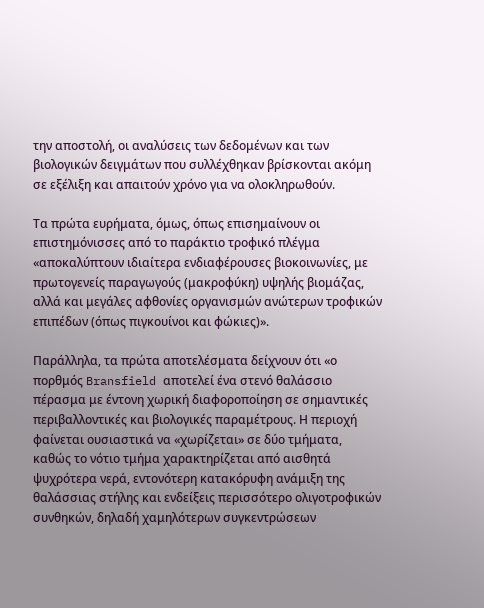την αποστολή, οι αναλύσεις των δεδομένων και των βιολογικών δειγμάτων που συλλέχθηκαν βρίσκονται ακόμη σε εξέλιξη και απαιτούν χρόνο για να ολοκληρωθούν.

Τα πρώτα ευρήματα, όμως, όπως επισημαίνουν οι επιστημόνισσες από το παράκτιο τροφικό πλέγμα «αποκαλύπτουν ιδιαίτερα ενδιαφέρουσες βιοκοινωνίες, με πρωτογενείς παραγωγούς (μακροφύκη) υψηλής βιομάζας, αλλά και μεγάλες αφθονίες οργανισμών ανώτερων τροφικών επιπέδων (όπως πιγκουίνοι και φώκιες)».

Παράλληλα, τα πρώτα αποτελέσματα δείχνουν ότι «ο πορθμός Bransfield αποτελεί ένα στενό θαλάσσιο πέρασμα με έντονη χωρική διαφοροποίηση σε σημαντικές περιβαλλοντικές και βιολογικές παραμέτρους. Η περιοχή φαίνεται ουσιαστικά να «χωρίζεται» σε δύο τμήματα, καθώς το νότιο τμήμα χαρακτηρίζεται από αισθητά ψυχρότερα νερά, εντονότερη κατακόρυφη ανάμιξη της θαλάσσιας στήλης και ενδείξεις περισσότερο ολιγοτροφικών συνθηκών, δηλαδή χαμηλότερων συγκεντρώσεων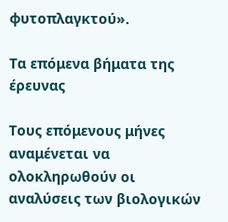φυτοπλαγκτού».

Τα επόμενα βήματα της έρευνας

Τους επόμενους μήνες αναμένεται να ολοκληρωθούν οι αναλύσεις των βιολογικών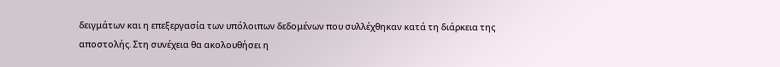δειγμάτων και η επεξεργασία των υπόλοιπων δεδομένων που συλλέχθηκαν κατά τη διάρκεια της αποστολής. Στη συνέχεια θα ακολουθήσει η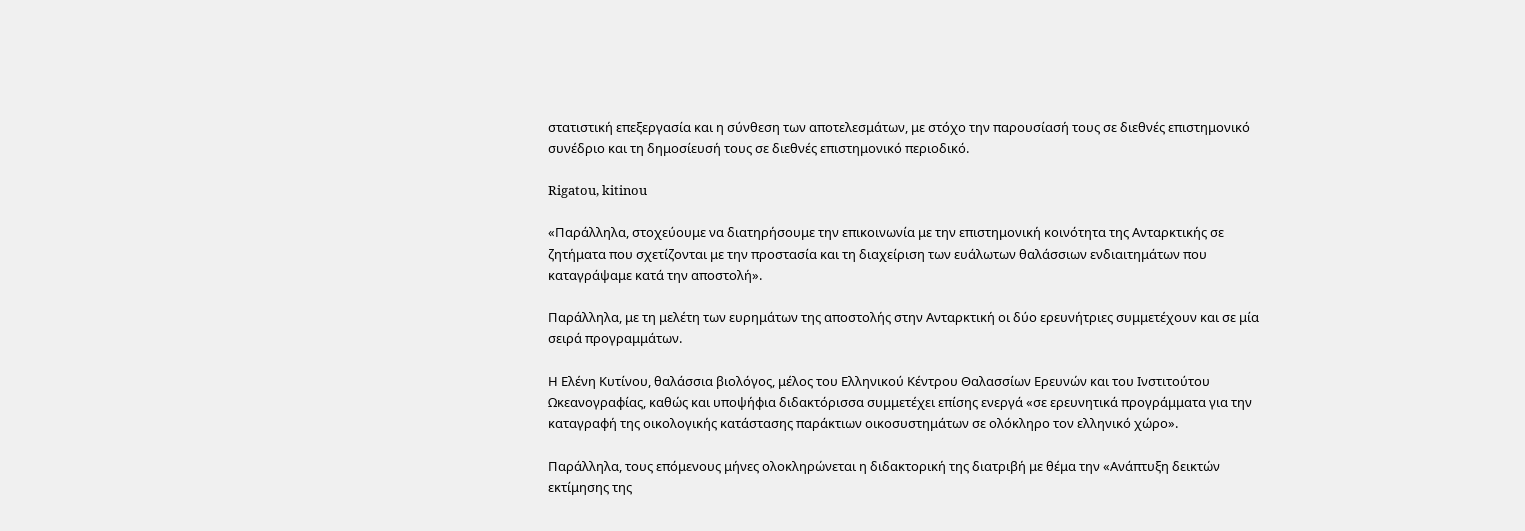στατιστική επεξεργασία και η σύνθεση των αποτελεσμάτων, με στόχο την παρουσίασή τους σε διεθνές επιστημονικό συνέδριο και τη δημοσίευσή τους σε διεθνές επιστημονικό περιοδικό.

Rigatou, kitinou

«Παράλληλα, στοχεύουμε να διατηρήσουμε την επικοινωνία με την επιστημονική κοινότητα της Ανταρκτικής σε ζητήματα που σχετίζονται με την προστασία και τη διαχείριση των ευάλωτων θαλάσσιων ενδιαιτημάτων που καταγράψαμε κατά την αποστολή».

Παράλληλα, με τη μελέτη των ευρημάτων της αποστολής στην Ανταρκτική οι δύο ερευνήτριες συμμετέχουν και σε μία σειρά προγραμμάτων.

Η Ελένη Κυτίνου, θαλάσσια βιολόγος, μέλος του Ελληνικού Κέντρου Θαλασσίων Ερευνών και του Ινστιτούτου Ωκεανογραφίας, καθώς και υποψήφια διδακτόρισσα συμμετέχει επίσης ενεργά «σε ερευνητικά προγράμματα για την καταγραφή της οικολογικής κατάστασης παράκτιων οικοσυστημάτων σε ολόκληρο τον ελληνικό χώρο».

Παράλληλα, τους επόμενους μήνες ολοκληρώνεται η διδακτορική της διατριβή με θέμα την «Ανάπτυξη δεικτών εκτίμησης της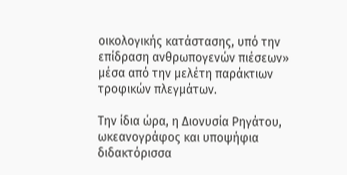οικολογικής κατάστασης, υπό την επίδραση ανθρωπογενών πιέσεων» μέσα από την μελέτη παράκτιων τροφικών πλεγμάτων.

Την ίδια ώρα, η Διονυσία Ρηγάτου, ωκεανογράφος και υποψήφια διδακτόρισσα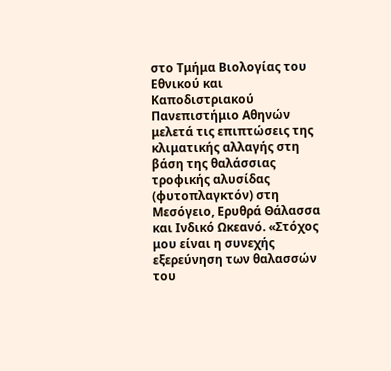στο Τμήμα Βιολογίας του Εθνικού και Καποδιστριακού Πανεπιστήμιο Αθηνών μελετά τις επιπτώσεις της κλιματικής αλλαγής στη βάση της θαλάσσιας τροφικής αλυσίδας (φυτοπλαγκτόν) στη Μεσόγειο, Ερυθρά Θάλασσα και Ινδικό Ωκεανό. «Στόχος μου είναι η συνεχής εξερεύνηση των θαλασσών του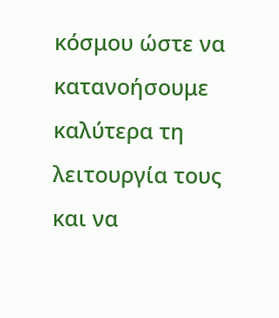κόσμου ώστε να κατανοήσουμε καλύτερα τη λειτουργία τους και να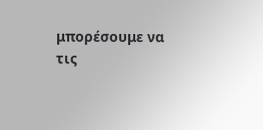μπορέσουμε να τις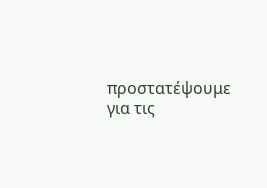προστατέψουμε για τις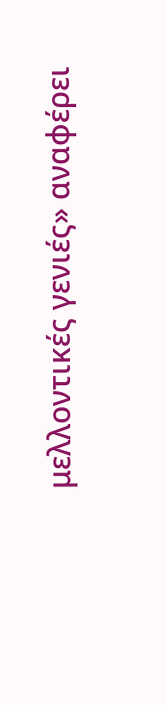μελλοντικές γενιές» αναφέρει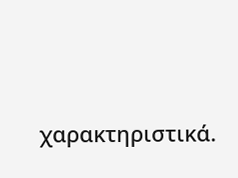χαρακτηριστικά.